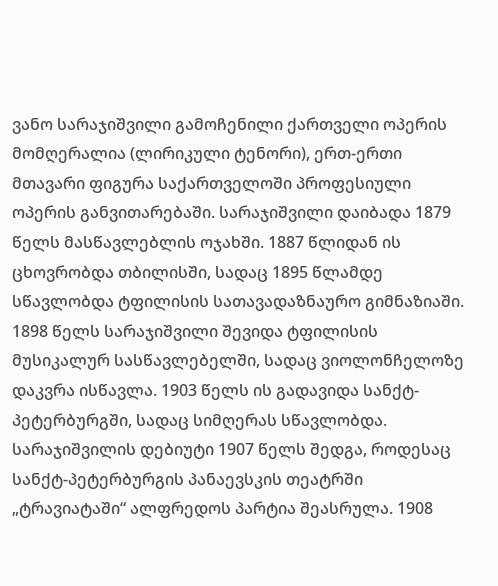ვანო სარაჯიშვილი გამოჩენილი ქართველი ოპერის მომღერალია (ლირიკული ტენორი), ერთ-ერთი მთავარი ფიგურა საქართველოში პროფესიული ოპერის განვითარებაში. სარაჯიშვილი დაიბადა 1879 წელს მასწავლებლის ოჯახში. 1887 წლიდან ის ცხოვრობდა თბილისში, სადაც 1895 წლამდე სწავლობდა ტფილისის სათავადაზნაურო გიმნაზიაში. 1898 წელს სარაჯიშვილი შევიდა ტფილისის მუსიკალურ სასწავლებელში, სადაც ვიოლონჩელოზე დაკვრა ისწავლა. 1903 წელს ის გადავიდა სანქტ-პეტერბურგში, სადაც სიმღერას სწავლობდა. სარაჯიშვილის დებიუტი 1907 წელს შედგა, როდესაც სანქტ-პეტერბურგის პანაევსკის თეატრში „ტრავიატაში“ ალფრედოს პარტია შეასრულა. 1908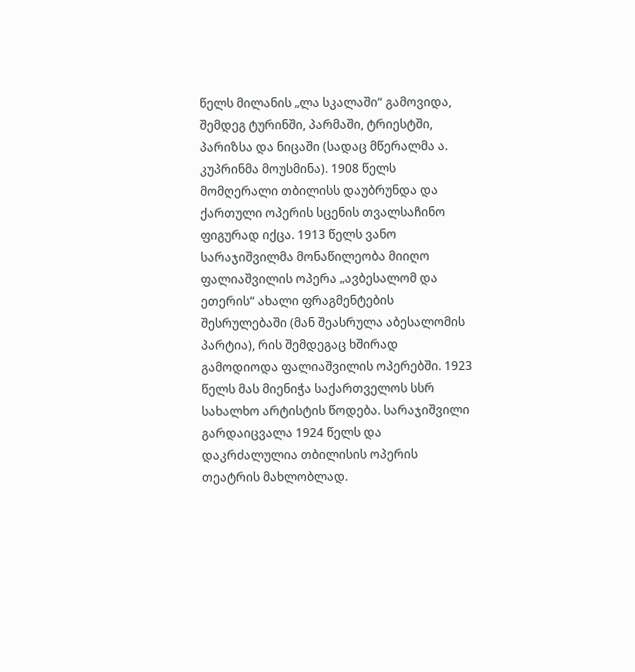წელს მილანის „ლა სკალაში“ გამოვიდა, შემდეგ ტურინში, პარმაში, ტრიესტში, პარიზსა და ნიცაში (სადაც მწერალმა ა. კუპრინმა მოუსმინა). 1908 წელს მომღერალი თბილისს დაუბრუნდა და ქართული ოპერის სცენის თვალსაჩინო ფიგურად იქცა. 1913 წელს ვანო სარაჯიშვილმა მონაწილეობა მიიღო ფალიაშვილის ოპერა „ავბესალომ და ეთერის“ ახალი ფრაგმენტების შესრულებაში (მან შეასრულა აბესალომის პარტია), რის შემდეგაც ხშირად გამოდიოდა ფალიაშვილის ოპერებში. 1923 წელს მას მიენიჭა საქართველოს სსრ სახალხო არტისტის წოდება. სარაჯიშვილი გარდაიცვალა 1924 წელს და დაკრძალულია თბილისის ოპერის თეატრის მახლობლად.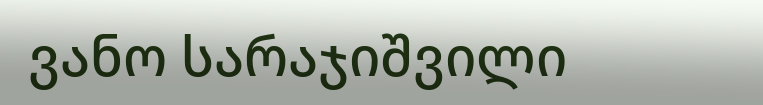ვანო სარაჯიშვილი